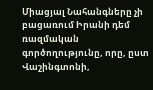Միացյալ Նահանգները չի բացառում Իրանի դեմ ռազմական գործողությունը, որը, ըստ Վաշինգտոնի,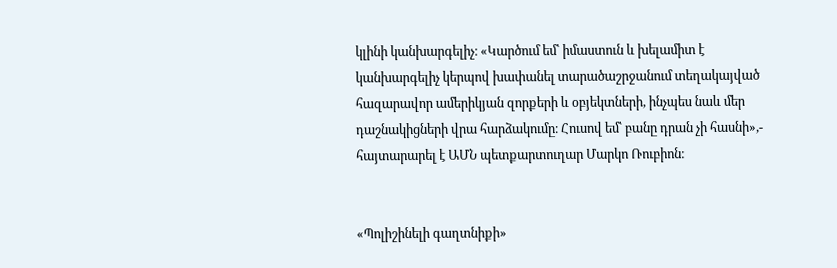կլինի կանխարգելիչ։ «Կարծում եմ՝ իմաստուն և խելամիտ է կանխարգելիչ կերպով խափանել տարածաշրջանում տեղակայված հազարավոր ամերիկյան զորքերի և օբյեկտների, ինչպես նաև մեր դաշնակիցների վրա հարձակումը։ Հուսով եմ՝ բանը դրան չի հասնի»,- հայտարարել է ԱՄՆ պետքարտուղար Մարկո Ռուբիոն։


«Պոլիշինելի գաղտնիքի»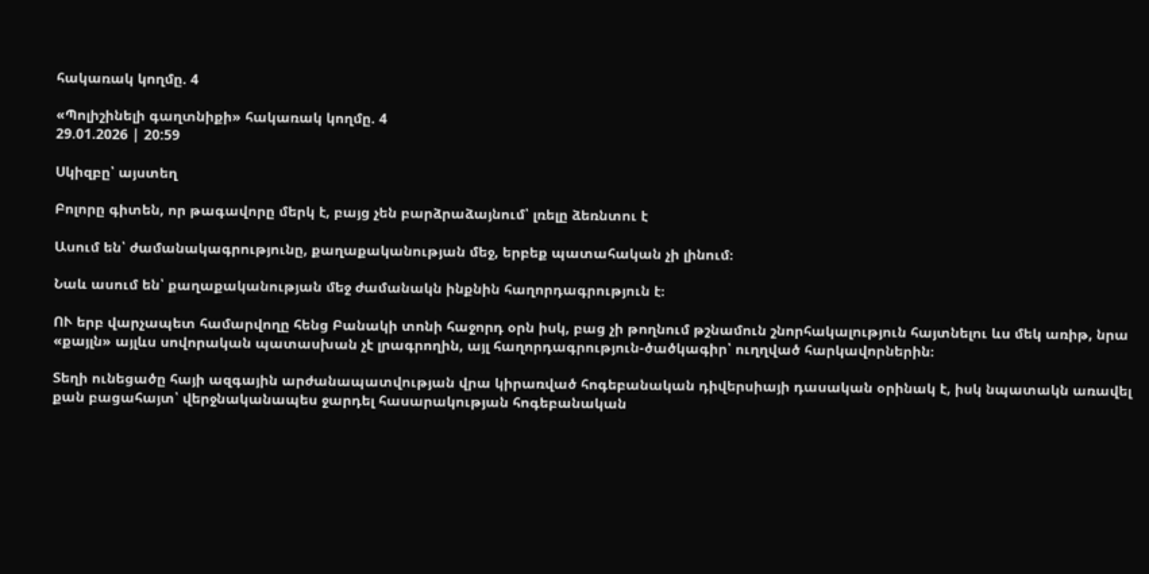հակառակ կողմը. 4

«Պոլիշինելի գաղտնիքի» հակառակ կողմը. 4
29.01.2026 | 20:59

Սկիզբը՝ այստեղ

Բոլորը գիտեն, որ թագավորը մերկ է, բայց չեն բարձրաձայնում՝ լռելը ձեռնտու է

Ասում են՝ ժամանակագրությունը, քաղաքականության մեջ, երբեք պատահական չի լինում։

Նաև ասում են՝ քաղաքականության մեջ ժամանակն ինքնին հաղորդագրություն է։

ՈՒ երբ վարչապետ համարվողը հենց Բանակի տոնի հաջորդ օրն իսկ, բաց չի թողնում թշնամուն շնորհակալություն հայտնելու ևս մեկ առիթ, նրա «քայլն» այլևս սովորական պատասխան չէ լրագրողին, այլ հաղորդագրություն-ծածկագիր՝ ուղղված հարկավորներին։

Տեղի ունեցածը հայի ազգային արժանապատվության վրա կիրառված հոգեբանական դիվերսիայի դասական օրինակ է, իսկ նպատակն առավել քան բացահայտ՝ վերջնականապես ջարդել հասարակության հոգեբանական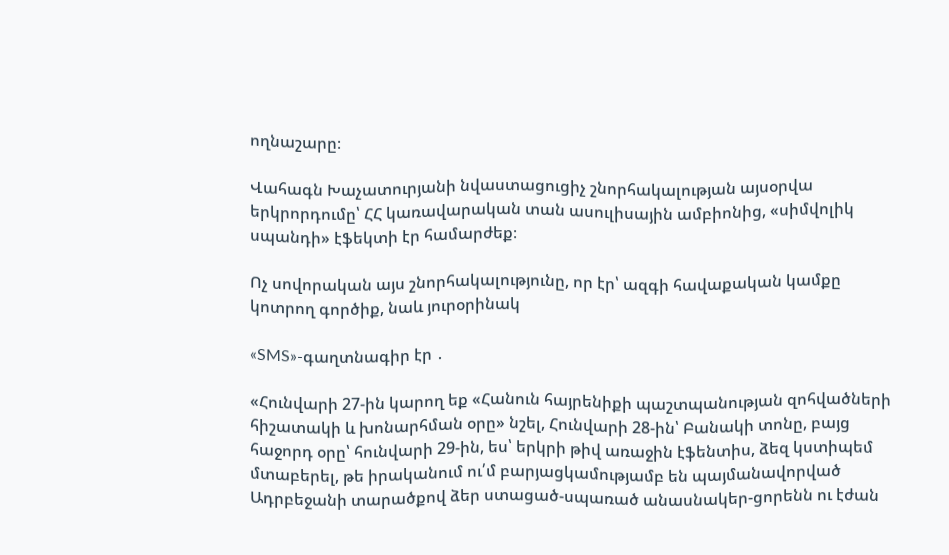ողնաշարը։

Վահագն Խաչատուրյանի նվաստացուցիչ շնորհակալության այսօրվա երկրորդումը՝ ՀՀ կառավարական տան ասուլիսային ամբիոնից, «սիմվոլիկ սպանդի» էֆեկտի էր համարժեք։

Ոչ սովորական այս շնորհակալությունը, որ էր՝ ազգի հավաքական կամքը կոտրող գործիք, նաև յուրօրինակ

«SMS»-գաղտնագիր էր ․

«Հունվարի 27-ին կարող եք «Հանուն հայրենիքի պաշտպանության զոհվածների հիշատակի և խոնարհման օրը» նշել, Հունվարի 28-ին՝ Բանակի տոնը, բայց հաջորդ օրը՝ հունվարի 29-ին, ես՝ երկրի թիվ առաջին էֆենտիս, ձեզ կստիպեմ մտաբերել, թե իրականում ու՛մ բարյացկամությամբ են պայմանավորված Ադրբեջանի տարածքով ձեր ստացած-սպառած անասնակեր-ցորենն ու էժան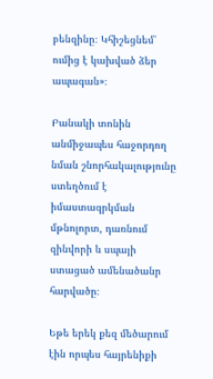բենզինը։ Կհիշեցնեմ՝ ումից է կախված ձեր ապագան»։

Բանակի տոնին անմիջապես հաջորդող նման շնորհակալությունը ստեղծում է իմաստազրկման մթնոլորտ, դառնում զինվորի և սպայի ստացած ամենածանր հարվածը։

Եթե երեկ քեզ մեծարում էին որպես հայրենիքի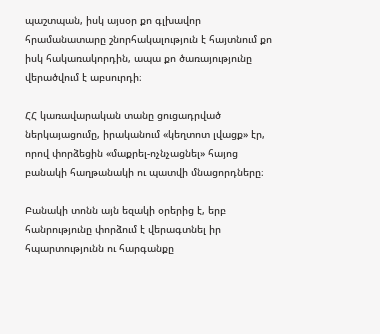պաշտպան, իսկ այսօր քո գլխավոր հրամանատարը շնորհակալություն է հայտնում քո իսկ հակառակորդին, ապա քո ծառայությունը վերածվում է աբսուրդի։

ՀՀ կառավարական տանը ցուցադրված ներկայացումը, իրականում «կեղտոտ լվացք» էր, որով փորձեցին «մաքրել-ոչնչացնել» հայոց բանակի հաղթանակի ու պատվի մնացորդները։

Բանակի տոնն այն եզակի օրերից է, երբ հանրությունը փորձում է վերագտնել իր հպարտությունն ու հարգանքը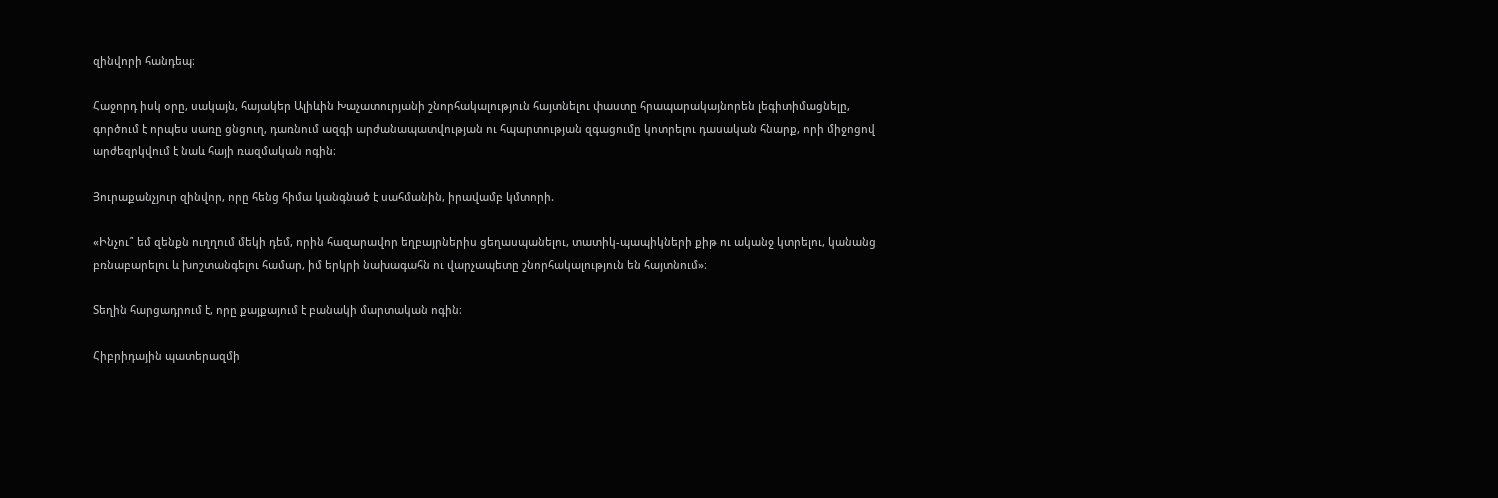զինվորի հանդեպ։

Հաջորդ իսկ օրը, սակայն, հայակեր Ալիևին Խաչատուրյանի շնորհակալություն հայտնելու փաստը հրապարակայնորեն լեգիտիմացնելը, գործում է որպես սառը ցնցուղ, դառնում ազգի արժանապատվության ու հպարտության զգացումը կոտրելու դասական հնարք, որի միջոցով արժեզրկվում է նաև հայի ռազմական ոգին։

Յուրաքանչյուր զինվոր, որը հենց հիմա կանգնած է սահմանին, իրավամբ կմտորի.

«Ինչու՞ եմ զենքն ուղղում մեկի դեմ, որին հազարավոր եղբայրներիս ցեղասպանելու, տատիկ-պապիկների քիթ ու ականջ կտրելու, կանանց բռնաբարելու և խոշտանգելու համար, իմ երկրի նախագահն ու վարչապետը շնորհակալություն են հայտնում»։

Տեղին հարցադրում է, որը քայքայում է բանակի մարտական ոգին։

Հիբրիդային պատերազմի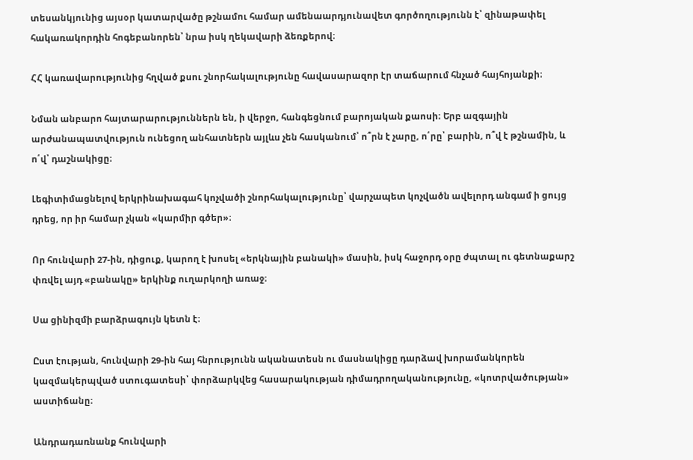տեսանկյունից այսօր կատարվածը թշնամու համար ամենաարդյունավետ գործողությունն է՝ զինաթափել հակառակորդին հոգեբանորեն՝ նրա իսկ ղեկավարի ձեռքերով։

ՀՀ կառավարությունից հղված քսու շնորհակալությունը հավասարազոր էր տաճարում հնչած հայհոյանքի։

Նման անբարո հայտարարություններն են, ի վերջո, հանգեցնում բարոյական քաոսի։ Երբ ազգային արժանապատվություն ունեցող անհատներն այլևս չեն հասկանում՝ ո՞րն է չարը, ո՛րը՝ բարին, ո՞վ է թշնամին, և ո՛վ՝ դաշնակիցը։

Լեգիտիմացնելով երկրինախագահ կոչվածի շնորհակալությունը՝ վարչապետ կոչվածն ավելորդ անգամ ի ցույց դրեց, որ իր համար չկան «կարմիր գծեր»։

Որ հունվարի 27-ին, դիցուք, կարող է խոսել «երկնային բանակի» մասին, իսկ հաջորդ օրը ժպտալ ու գետնաքարշ փռվել այդ «բանակը» երկինք ուղարկողի առաջ։

Սա ցինիզմի բարձրագույն կետն է։

Ըստ էության, հունվարի 29-ին հայ հնրությունն ականատեսն ու մասնակիցը դարձավ խորամանկորեն կազմակերպված ստուգատեսի՝ փորձարկվեց հասարակության դիմադրողականությունը, «կոտրվածության» աստիճանը։

Անդրադառնանք հունվարի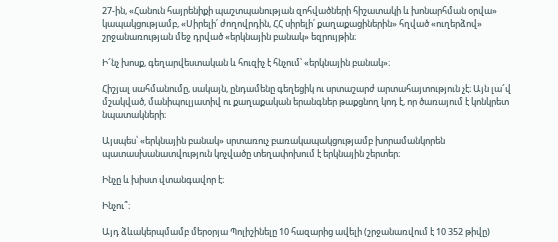27-ին, «Հանուն հայրենիքի պաշտպանության զոհվածների հիշատակի և խոնարհման օրվա» կապակցությամբ, «Սիրելի՛ ժողովրդին, ՀՀ սիրելի՛ քաղաքացիներին» հղված «ուղերձով» շրջանառության մեջ դրված «երկնային բանակ» եզրույթին։

Ի՜նչ խոսք, գեղարվեստական և հուզիչ է հնչում՝ «երկնային բանակ»։

Հիշյալ սահմանումը, սակայն, ընդամենը գեղեցիկ ու սրտաշարժ արտահայտություն չէ։ Այն լա՜վ մշակված, մանիպուլյատիվ ու քաղաքական երանգներ թաքցնող կոդ է, որ ծառայում է կոնկրետ նպատակների։

Այսպես՝ «երկնային բանակ» սրտառուչ բառակապակցությամբ խորամանկորեն պատասխանատվություն կոչվածը տեղափոխում է երկնային շերտեր։

Ինչը և խիստ վտանգավոր է։

Ինչու՞։

Այդ ձևակերպմամբ մերօրյա Պոլիշինելը 10 հազարից ավելի (շրջանառվում է 10 352 թիվը)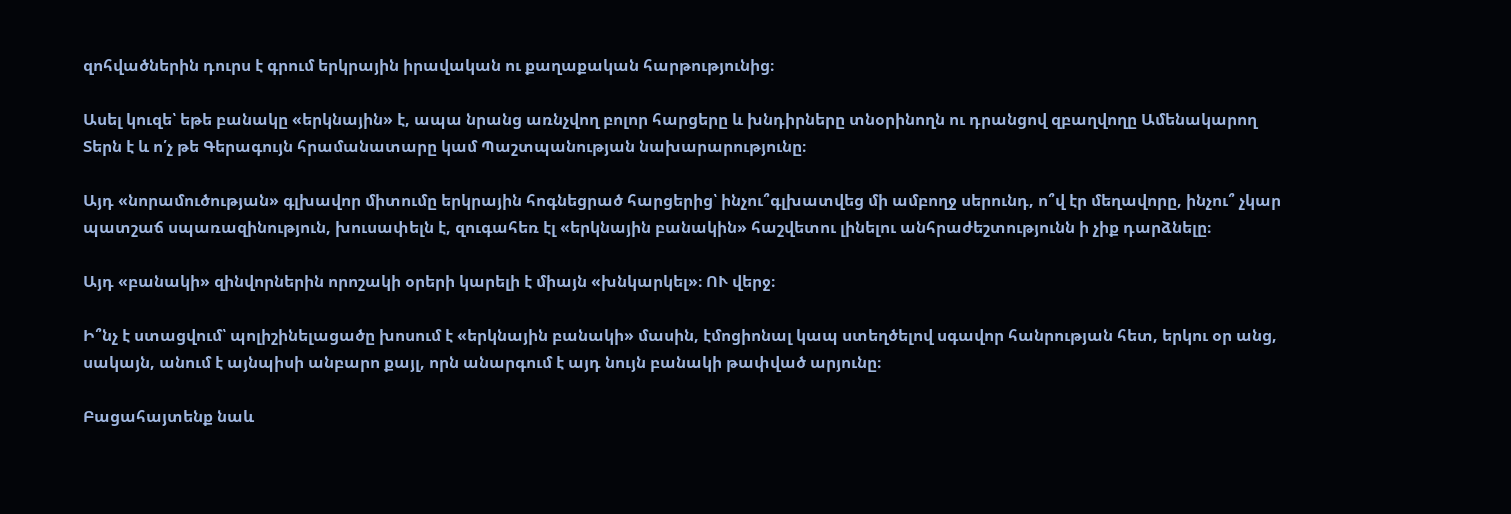զոհվածներին դուրս է գրում երկրային իրավական ու քաղաքական հարթությունից։

Ասել կուզե՝ եթե բանակը «երկնային» է, ապա նրանց առնչվող բոլոր հարցերը և խնդիրները տնօրինողն ու դրանցով զբաղվողը Ամենակարող Տերն է և ո՛չ թե Գերագույն հրամանատարը կամ Պաշտպանության նախարարությունը։

Այդ «նորամուծության» գլխավոր միտումը երկրային հոգնեցրած հարցերից՝ ինչու՞գլխատվեց մի ամբողջ սերունդ, ո՞վ էր մեղավորը, ինչու՞ չկար պատշաճ սպառազինություն, խուսափելն է, զուգահեռ էլ «երկնային բանակին» հաշվետու լինելու անհրաժեշտությունն ի չիք դարձնելը։

Այդ «բանակի» զինվորներին որոշակի օրերի կարելի է միայն «խնկարկել»։ ՈՒ վերջ։

Ի՞նչ է ստացվում՝ պոլիշինելացածը խոսում է «երկնային բանակի» մասին, էմոցիոնալ կապ ստեղծելով սգավոր հանրության հետ, երկու օր անց, սակայն, անում է այնպիսի անբարո քայլ, որն անարգում է այդ նույն բանակի թափված արյունը։

Բացահայտենք նաև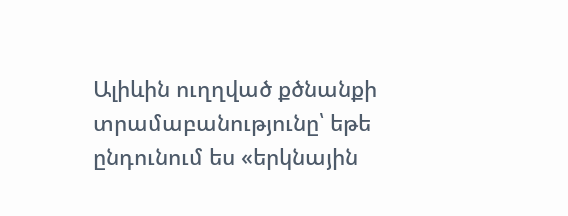Ալիևին ուղղված քծնանքի տրամաբանությունը՝ եթե ընդունում ես «երկնային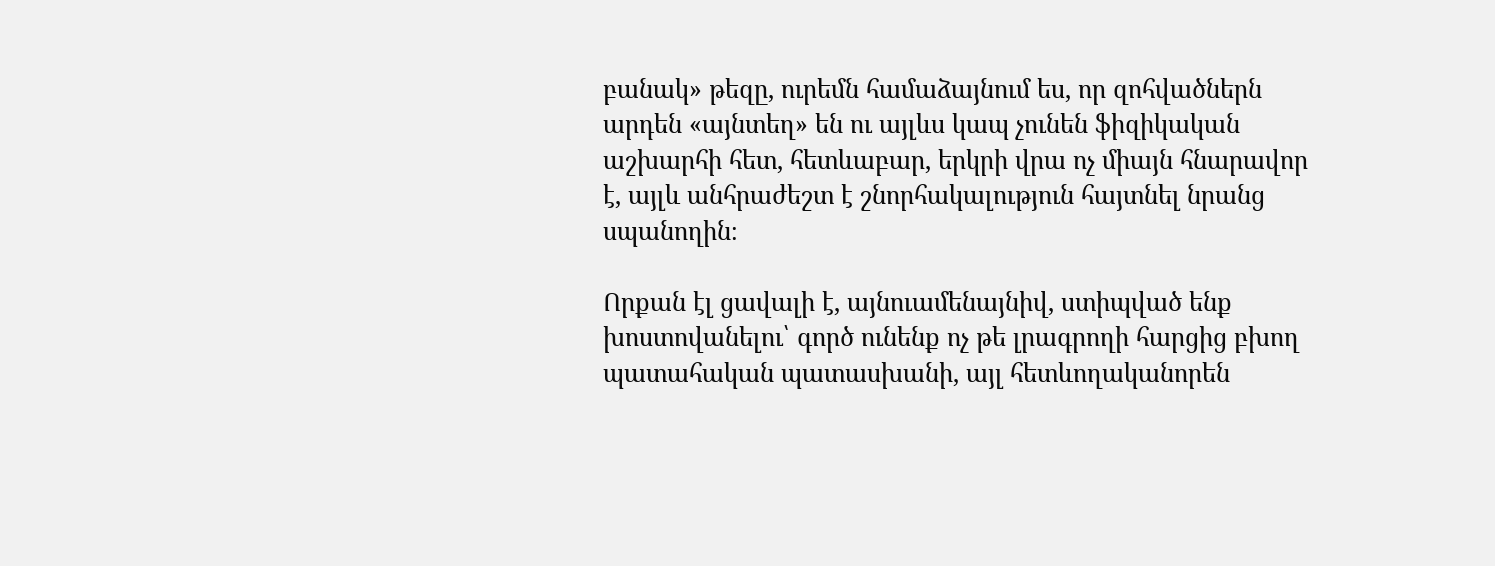բանակ» թեզը, ուրեմն համաձայնում ես, որ զոհվածներն արդեն «այնտեղ» են ու այլևս կապ չունեն ֆիզիկական աշխարհի հետ, հետևաբար, երկրի վրա ոչ միայն հնարավոր է, այլև անհրաժեշտ է շնորհակալություն հայտնել նրանց սպանողին։

Որքան էլ ցավալի է, այնուամենայնիվ, ստիպված ենք խոստովանելու՝ գործ ունենք ոչ թե լրագրողի հարցից բխող պատահական պատասխանի, այլ հետևողականորեն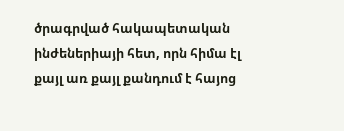ծրագրված հակապետական ինժեներիայի հետ, որն հիմա էլ քայլ առ քայլ քանդում է հայոց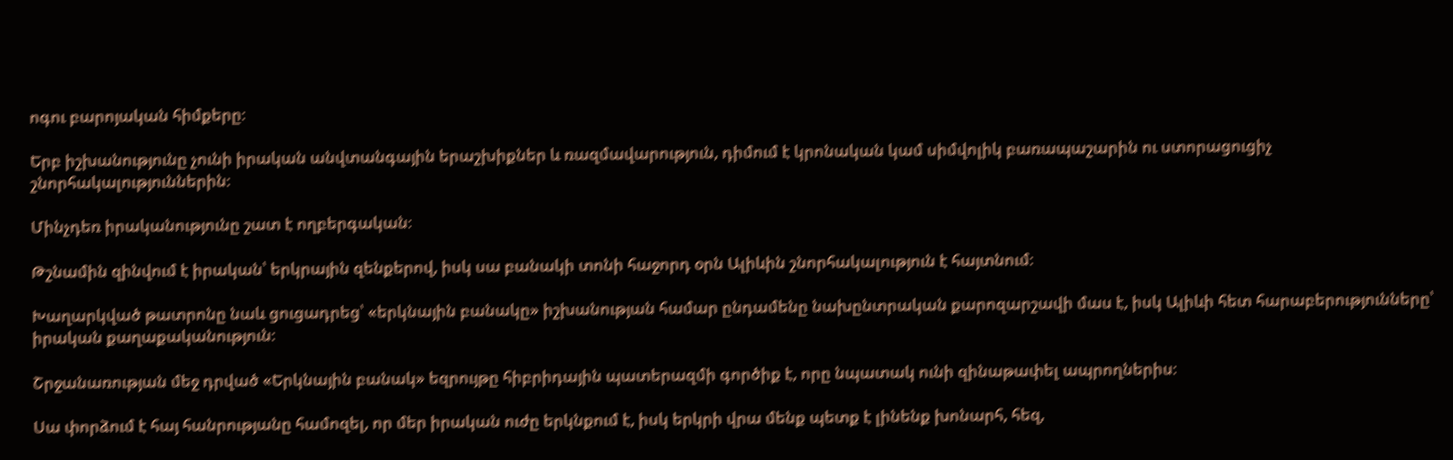ոգու բարոյական հիմքերը։

Երբ իշխանությունը չունի իրական անվտանգային երաշխիքներ և ռազմավարություն, դիմում է կրոնական կամ սիմվոլիկ բառապաշարին ու ստորացուցիչ շնորհակալություններին։

Մինչդեռ իրականությունը շատ է ողբերգական։

Թշնամին զինվում է իրական՝ երկրային զենքերով, իսկ սա բանակի տոնի հաջորդ օրն Ալիևին շնորհակալություն է հայտնում։

Խաղարկված թատրոնը նաև ցուցադրեց՝ «երկնային բանակը» իշխանության համար ընդամենը նախընտրական քարոզարշավի մաս է, իսկ Ալիևի հետ հարաբերությունները՝ իրական քաղաքականություն։

Շրջանառության մեջ դրված «Երկնային բանակ» եզրույթը հիբրիդային պատերազմի գործիք է, որը նպատակ ունի զինաթափել ապրողներիս։

Սա փորձում է հայ հանրությանը համոզել, որ մեր իրական ուժը երկնքում է, իսկ երկրի վրա մենք պետք է լինենք խոնարհ, հեզ,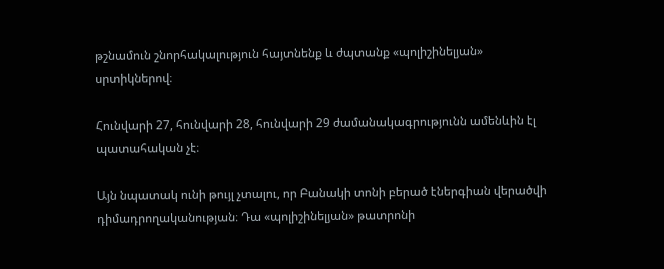թշնամուն շնորհակալություն հայտնենք և ժպտանք «պոլիշինելյան» սրտիկներով։

Հունվարի 27, հունվարի 28, հունվարի 29 ժամանակագրությունն ամենևին էլ պատահական չէ։

Այն նպատակ ունի թույլ չտալու, որ Բանակի տոնի բերած էներգիան վերածվի դիմադրողականության։ Դա «պոլիշինելյան» թատրոնի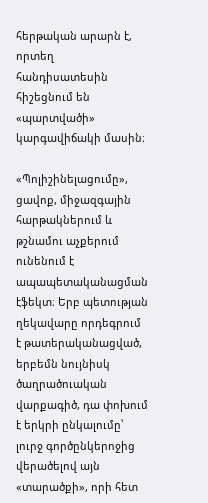հերթական արարն է, որտեղ հանդիսատեսին հիշեցնում են «պարտվածի» կարգավիճակի մասին։

«Պոլիշինելացումը», ցավոք, միջազգային հարթակներում և թշնամու աչքերում ունենում է ապապետականացման էֆեկտ։ Երբ պետության ղեկավարը որդեգրում է թատերականացված, երբեմն նույնիսկ ծաղրածուական վարքագիծ, դա փոխում է երկրի ընկալումը՝ լուրջ գործընկերոջից վերածելով այն «տարածքի», որի հետ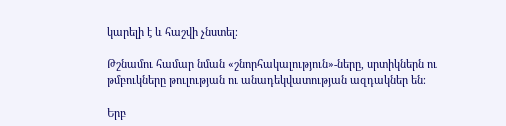կարելի է և հաշվի չնստել։

Թշնամու համար նման «շնորհակալություն»-ները, սրտիկներն ու թմբուկները թուլության ու անադեկվատության ազդակներ են։

Երբ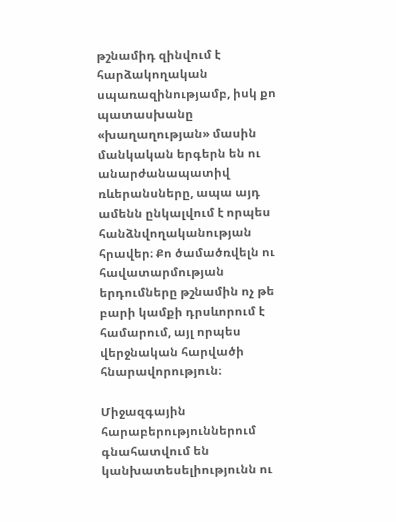թշնամիդ զինվում է հարձակողական սպառազինությամբ, իսկ քո պատասխանը «խաղաղության» մասին մանկական երգերն են ու անարժանապատիվ ռևերանսները, ապա այդ ամենն ընկալվում է որպես հանձնվողականության հրավեր։ Քո ծամածռվելն ու հավատարմության երդումները թշնամին ոչ թե բարի կամքի դրսևորում է համարում, այլ որպես վերջնական հարվածի հնարավորություն։

Միջազգային հարաբերություններում գնահատվում են կանխատեսելիությունն ու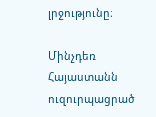լրջությունը։

Մինչդեռ Հայաստանն ուզուրպացրած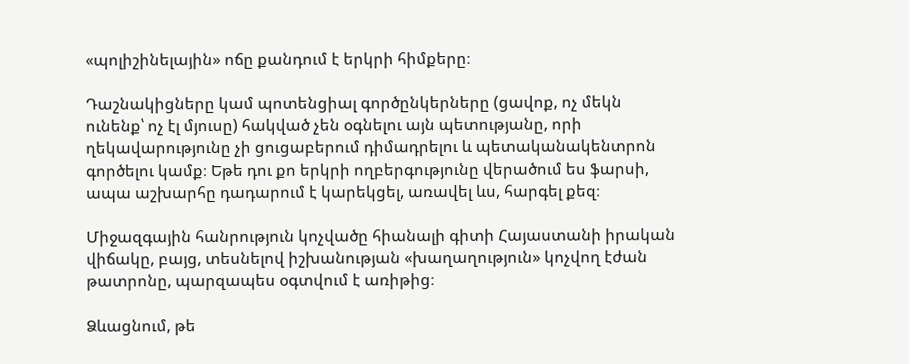«պոլիշինելային» ոճը քանդում է երկրի հիմքերը։

Դաշնակիցները կամ պոտենցիալ գործընկերները (ցավոք, ոչ մեկն ունենք՝ ոչ էլ մյուսը) հակված չեն օգնելու այն պետությանը, որի ղեկավարությունը չի ցուցաբերում դիմադրելու և պետականակենտրոն գործելու կամք։ Եթե դու քո երկրի ողբերգությունը վերածում ես ֆարսի, ապա աշխարհը դադարում է կարեկցել, առավել ևս, հարգել քեզ։

Միջազգային հանրություն կոչվածը հիանալի գիտի Հայաստանի իրական վիճակը, բայց, տեսնելով իշխանության «խաղաղություն» կոչվող էժան թատրոնը, պարզապես օգտվում է առիթից։

Ձևացնում, թե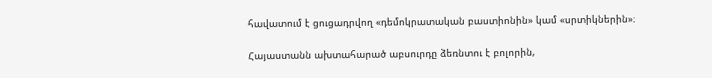հավատում է ցուցադրվող «դեմոկրատական բաստիոնին» կամ «սրտիկներին»։

Հայաստանն ախտահարած աբսուրդը ձեռնտու է բոլորին,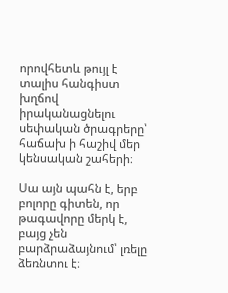որովհետև թույլ է տալիս հանգիստ խղճով իրականացնելու սեփական ծրագրերը՝ հաճախ ի հաշիվ մեր կենսական շահերի։

Սա այն պահն է, երբ բոլորը գիտեն, որ թագավորը մերկ է, բայց չեն բարձրաձայնում՝ լռելը ձեռնտու է։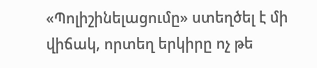«Պոլիշինելացումը» ստեղծել է մի վիճակ, որտեղ երկիրը ոչ թե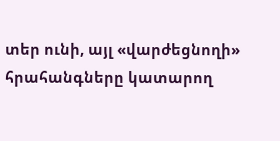տեր ունի, այլ «վարժեցնողի» հրահանգները կատարող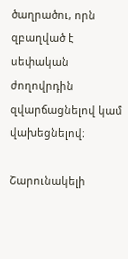ծաղրածու, որն զբաղված է սեփական ժողովրդին զվարճացնելով կամ վախեցնելով։

Շարունակելի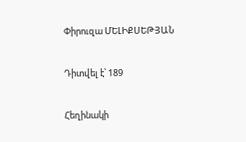Փիրուզա ՄԵԼԻՔՍԵԹՅԱՆ

Դիտվել է՝ 189

Հեղինակի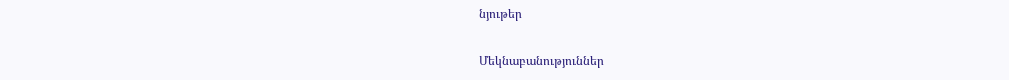նյութեր

Մեկնաբանություններ